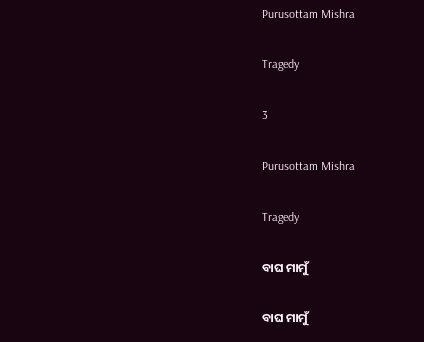Purusottam Mishra

Tragedy

3

Purusottam Mishra

Tragedy

ବାଘ ମାମୁଁ

ବାଘ ମାମୁଁ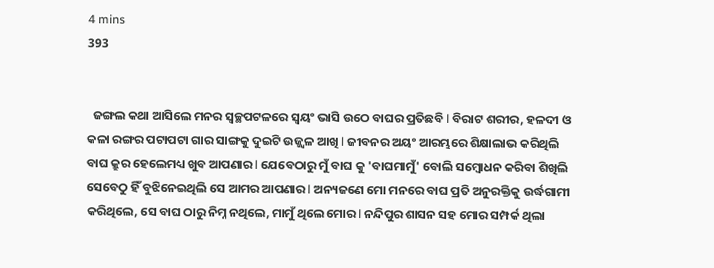4 mins
393


  ଜଙ୍ଗଲ କଥା ଆସିଲେ ମନର ସ୍ୱଚ୍ଛପଟଳରେ ସ୍ୱୟଂ ଭାସି ଉଠେ ବାଘର ପ୍ରତିଛବି l ବିରାଟ ଶରୀର, ହଳଦୀ ଓ କଳା ରଙ୍ଗର ପଟାପଟା ଗାର ସାଙ୍ଗକୁ ଦୁଇଟି ଉଜ୍ଜ୍ୱଳ ଆଖି l ଜୀବନର ଅୟଂ ଆରମ୍ଭରେ ଶିକ୍ଷାଲାଭ କରିଥିଲି ବାଘ କ୍ରୁର ହେଲେମଧ୍ୟ ଖୁବ ଆପଣାର l ଯେବେଠାରୁ ମୁଁ ବାଘ କୁ 'ବାଘମାମୁଁ' ବୋଲି ସମ୍ବୋଧନ କରିବା ଶିଖିଲି ସେବେଠୁ ହିଁ ବୁଝିନେଇଥିଲି ସେ ଆମର ଆପଣାର l ଅନ୍ୟଜଣେ ମୋ ମନରେ ବାଘ ପ୍ରତି ଅନୁରକ୍ତିକୁ ଉର୍ଦ୍ଧଗାମୀ କରିଥିଲେ, ସେ ବାଘ ଠାରୁ ନିମ୍ନ ନଥିଲେ, ମାମୁଁ ଥିଲେ ମୋର l ନନ୍ଦିପୁର ଶାସନ ସହ ମୋର ସମ୍ପର୍କ ଥିଲା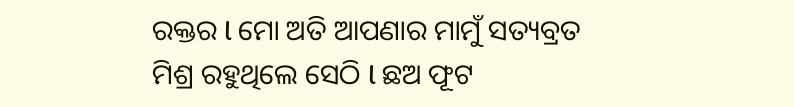ରକ୍ତର l ମୋ ଅତି ଆପଣାର ମାମୁଁ ସତ୍ୟବ୍ରତ ମିଶ୍ର ରହୁଥିଲେ ସେଠି l ଛଅ ଫୂଟ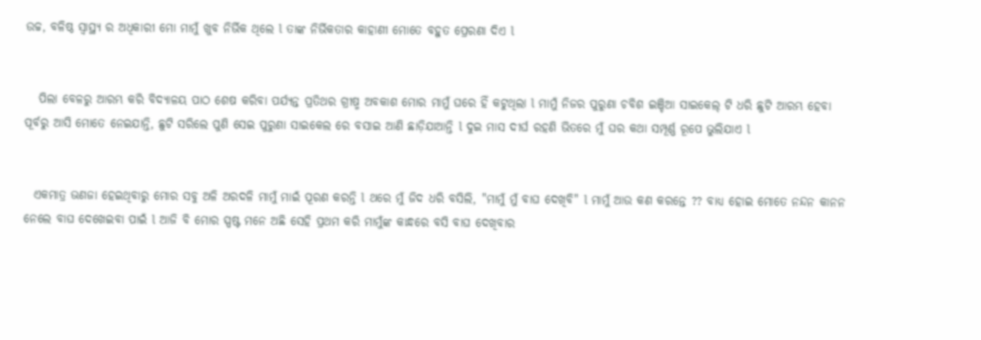ଉଚ୍ଚ, ବଳିଷ୍ଠ ସ୍ୱାସ୍ଥ୍ୟ ର ଅଧିକାରୀ ମୋ ମାମୁଁ ଖୁବ ନିର୍ଭିକ ଥିଲେ l ତାଙ୍କ ନିର୍ଭିକତାର କାହାଣୀ ମୋତେ ବହୁତ ପ୍ରେରଣା ଦିଏ l


   ପିଲା ବେଳରୁ ଆରମ୍ଭ କରି ବିଦ୍ୟାଳୟ ପାଠ ଶେଷ କରିବା ପର୍ଯ୍ୟନ୍ତ ପ୍ରତିଥର ଗ୍ରୀଷ୍ମ ଅବକାଶ ମୋର ମାମୁଁ ଘରେ ହିଁ କଟୁଥିଲା l ମାମୁଁ ନିଜର ପୁରୁଣା ଚବିଶ ଇଞ୍ଚିଆ ସାଇକେଲ୍ ଟି ଧରି ଛୁଟି ଆରମ୍ଭ ହେବା ପୂର୍ବରୁ ଆସି ମୋତେ ନେଇଯାନ୍ତି, ଛୁଟି ସରିଲେ ପୁଣି ସେଇ ପୁରୁଣା ସାଇକେଲ ରେ ବସାଇ ଆଣି ଛାଡ଼ିଯାଆନ୍ତି l ଦୁଇ ମାସ ଦୀର୍ଘ ରହଣି ଭିତରେ ମୁଁ ଘର କଥା ସମ୍ପୂର୍ଣ୍ଣ ରୂପେ ଭୁଲିଯାଏ l


  ଏକମାତ୍ର ଭଣଜା ହେଇଥିବାରୁ ମୋର ସବୁ ଅଳି ଅରଦଳି ମାମୁଁ ମାଇଁ ପୂରଣ କରନ୍ତି l ଥରେ ମୁଁ ଜିଦ ଧରି ବସିଲି, "ମାମୁଁ ମୁଁ ବାଘ ଦେଖିବି" l ମାମୁଁ ଆଉ କଣ କରନ୍ତେ ?? ବାଧ୍ୟ ହୋଇ ମୋତେ ନନ୍ଦନ କାନନ ନେଲେ ବାଘ ଦେଖେଇବା ପାଇଁ l ଆଜି ବି ମୋର ସ୍ପଷ୍ଟ ମନେ ଅଛି ସେହି ପ୍ରଥମ କରି ମାମୁଁଙ୍କ କାନ୍ଧରେ ବସି ବାଘ ଦେଖିବାର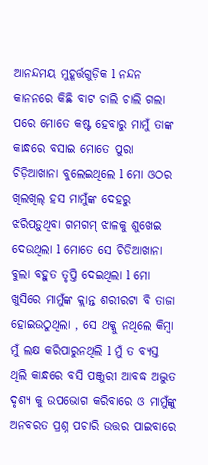ଆନନ୍ଦମୟ ମୁହୂର୍ତ୍ତଗୁଡ଼ିକ l ନନ୍ଦନ କାନନରେ କିଛି ବାଟ ଚାଲି ଚାଲି ଗଲା ପରେ ମୋତେ କଷ୍ଟ ହେବାରୁ ମାମୁଁ ତାଙ୍କ କାନ୍ଧରେ ବସାଇ ମୋତେ ପୁରା ଚିଡ଼ିଆଖାନା ବୁଲେଇଥିଲେ l ମୋ ଓଠର ଖିଲଖିଲ୍ ହସ ମାମୁଁଙ୍କ ଦେହରୁ ଝରିପଡ଼ୁଥିବା ଗମଗମ୍ ଝାଳକୁ ଶୁଖେଇ ଦେଉଥିଲା l ମୋତେ ସେ ଚିଡିଆଖାନା ବୁଲା ବହୁତ ତୃପ୍ତି ଦେଇଥିଲା l ମୋ ଖୁସିରେ ମାମୁଁଙ୍କ କ୍ଲାନ୍ତ ଶରୀରଟା ବି ତାଜା ହୋଇଉଠୁଥିଲା , ସେ ଥକ୍କୁ ନଥିଲେ କିମ୍ବା ମୁଁ ଲକ୍ଷ କରିପାରୁନଥିଲି l ମୁଁ ତ ବ୍ୟସ୍ତ ଥିଲି କାନ୍ଧରେ ବସି ପଞ୍ଜୁରୀ ଆବଦ୍ଧ ଅଦ୍ଭୁତ ଦୃଶ୍ୟ କୁ ଉପଭୋଗ କରିବାରେ ଓ ମାମୁଁଙ୍କୁ ଅନବରତ ପ୍ରଶ୍ନ ପଚାରି ଉତ୍ତର ପାଇବାରେ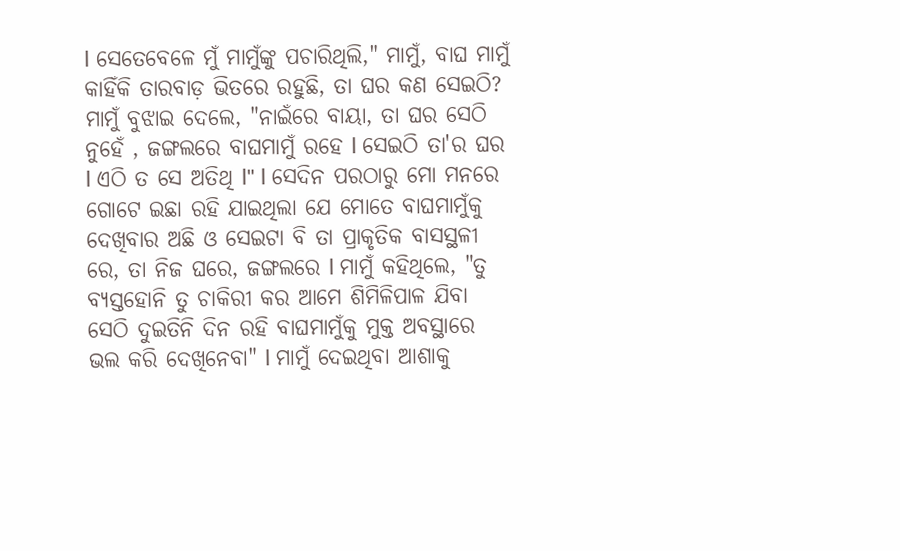l ସେତେବେଳେ ମୁଁ ମାମୁଁଙ୍କୁ ପଚାରିଥିଲି," ମାମୁଁ, ବାଘ ମାମୁଁ କାହିଁକି ତାରବାଡ଼ ଭିତରେ ରହୁଛି, ତା ଘର କଣ ସେଇଠି? ମାମୁଁ ବୁଝାଇ ଦେଲେ, "ନାଇଁରେ ବାୟା, ତା ଘର ସେଠି ନୁହେଁ , ଜଙ୍ଗଲରେ ବାଘମାମୁଁ ରହେ l ସେଇଠି ତା'ର ଘର l ଏଠି ତ ସେ ଅତିଥି l" l ସେଦିନ ପରଠାରୁ ମୋ ମନରେ ଗୋଟେ ଇଛା ରହି ଯାଇଥିଲା ଯେ ମୋତେ ବାଘମାମୁଁକୁ ଦେଖିବାର ଅଛି ଓ ସେଇଟା ବି ତା ପ୍ରାକୃତିକ ବାସସ୍ଥଳୀ ରେ, ତା ନିଜ ଘରେ, ଜଙ୍ଗଲରେ l ମାମୁଁ କହିଥିଲେ, "ତୁ ବ୍ୟସ୍ତହୋନି ତୁ ଚାକିରୀ କର ଆମେ ଶିମିଳିପାଳ ଯିବା ସେଠି ଦୁଇତିନି ଦିନ ରହି ବାଘମାମୁଁକୁ ମୁକ୍ତ ଅବସ୍ଥାରେ ଭଲ କରି ଦେଖିନେବା" l ମାମୁଁ ଦେଇଥିବା ଆଶାକୁ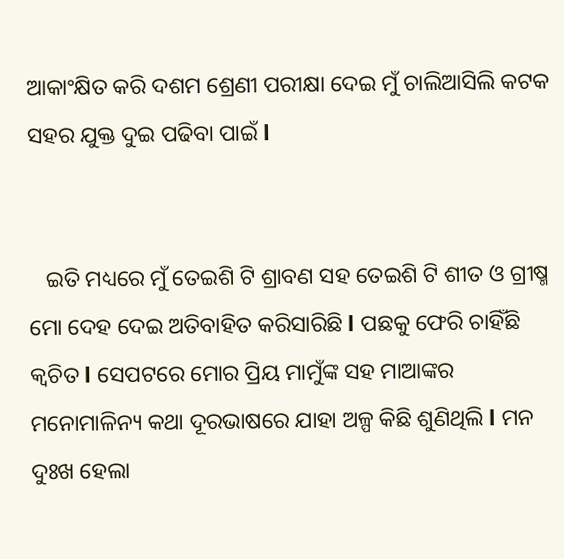ଆକାଂକ୍ଷିତ କରି ଦଶମ ଶ୍ରେଣୀ ପରୀକ୍ଷା ଦେଇ ମୁଁ ଚାଲିଆସିଲି କଟକ ସହର ଯୁକ୍ତ ଦୁଇ ପଢିବା ପାଇଁ l


   ଇତି ମଧ୍ୟରେ ମୁଁ ତେଇଶି ଟି ଶ୍ରାବଣ ସହ ତେଇଶି ଟି ଶୀତ ଓ ଗ୍ରୀଷ୍ମ ମୋ ଦେହ ଦେଇ ଅତିବାହିତ କରିସାରିଛି l ପଛକୁ ଫେରି ଚାହିଁଛି କ୍ଵଚିତ l ସେପଟରେ ମୋର ପ୍ରିୟ ମାମୁଁଙ୍କ ସହ ମାଆଙ୍କର ମନୋମାଳିନ୍ୟ କଥା ଦୂରଭାଷରେ ଯାହା ଅଳ୍ପ କିଛି ଶୁଣିଥିଲି l ମନ ଦୁଃଖ ହେଲା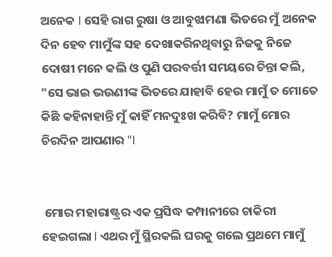ଅନେକ l ସେହି ରାଗ ରୁଷା ଓ ଆବୁଝାମଣା ଭିତରେ ମୁଁ ଅନେକ ଦିନ ହେବ ମାମୁଁଙ୍କ ସହ ଦେଖାକରିନଥିବାରୁ ନିଜକୁ ନିଜେ ଦୋଷୀ ମନେ କଲି ଓ ପୁଣି ପରବର୍ତ୍ତୀ ସମୟରେ ଚିନ୍ତା କଲି, "ସେ ଭାଇ ଭଉଣୀଙ୍କ ଭିତରେ ଯାହାବି ହେଉ ମାମୁଁ ତ ମୋତେ କିଛି କହିନାହାନ୍ତି ମୁଁ କାହିଁ ମନଦୁଃଖ କରିବି? ମାମୁଁ ମୋର ଚିରଦିନ ଆପଣାର "l


 ମୋର ମହାରାଷ୍ଟ୍ରର ଏକ ପ୍ରସିଦ୍ଧ କମ୍ପାନୀରେ ଚାକିରୀ ହେଇଗଲା l ଏଥର ମୁଁ ସ୍ଥିରକଲି ଘରକୁ ଗଲେ ପ୍ରଥମେ ମାମୁଁ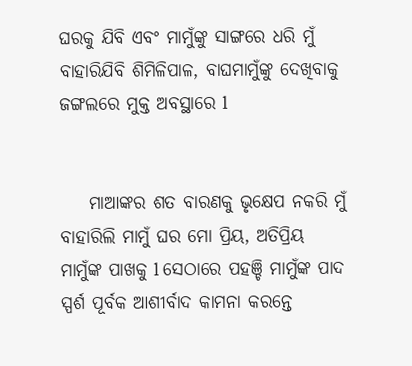ଘରକୁ ଯିବି ଏବଂ ମାମୁଁଙ୍କୁ ସାଙ୍ଗରେ ଧରି ମୁଁ ବାହାରିଯିବି ଶିମିଳିପାଳ, ବାଘମାମୁଁଙ୍କୁ ଦେଖିବାକୁ ଜଙ୍ଗଲରେ ମୁକ୍ତ ଅବସ୍ଥାରେ l


    ମାଆଙ୍କର ଶତ ବାରଣକୁ ଭୃକ୍ଷେପ ନକରି ମୁଁ ବାହାରିଲି ମାମୁଁ ଘର ମୋ ପ୍ରିୟ, ଅତିପ୍ରିୟ ମାମୁଁଙ୍କ ପାଖକୁ l ସେଠାରେ ପହଞ୍ଚି ମାମୁଁଙ୍କ ପାଦ ସ୍ପର୍ଶ ପୂର୍ବକ ଆଶୀର୍ବାଦ କାମନା କରନ୍ତେ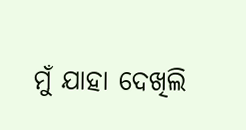ମୁଁ ଯାହା ଦେଖିଲି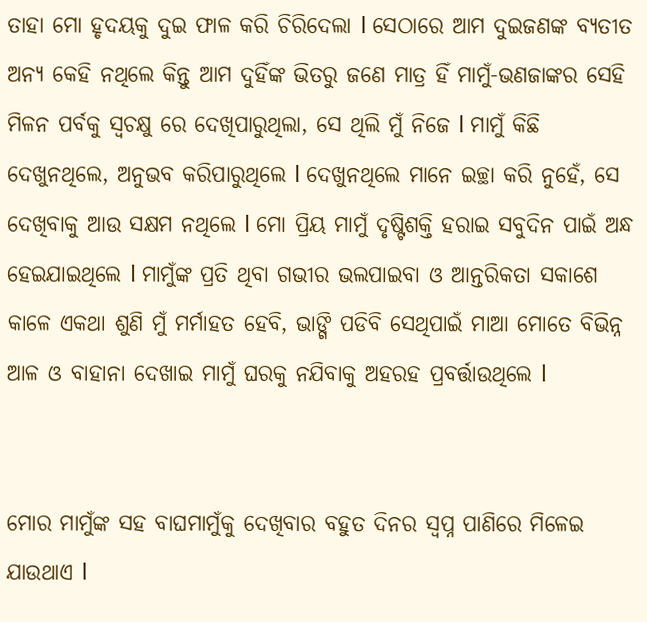ତାହା ମୋ ହୃଦୟକୁ ଦୁଇ ଫାଳ କରି ଚିରିଦେଲା l ସେଠାରେ ଆମ ଦୁଇଜଣଙ୍କ ବ୍ୟତୀତ ଅନ୍ୟ କେହି ନଥିଲେ କିନ୍ତୁ ଆମ ଦୁହିଁଙ୍କ ଭିତରୁ ଜଣେ ମାତ୍ର ହିଁ ମାମୁଁ-ଭଣଜାଙ୍କର ସେହି ମିଳନ ପର୍ବକୁ ସ୍ୱଚକ୍ଷୁ ରେ ଦେଖିପାରୁଥିଲା, ସେ ଥିଲି ମୁଁ ନିଜେ l ମାମୁଁ କିଛି ଦେଖୁନଥିଲେ, ଅନୁଭବ କରିପାରୁଥିଲେ l ଦେଖୁନଥିଲେ ମାନେ ଇଚ୍ଛା କରି ନୁହେଁ, ସେ ଦେଖିବାକୁ ଆଉ ସକ୍ଷମ ନଥିଲେ l ମୋ ପ୍ରିୟ ମାମୁଁ ଦୃଷ୍ଟିଶକ୍ତି ହରାଇ ସବୁଦିନ ପାଇଁ ଅନ୍ଧ ହେଇଯାଇଥିଲେ l ମାମୁଁଙ୍କ ପ୍ରତି ଥିବା ଗଭୀର ଭଲପାଇବା ଓ ଆନ୍ତରିକତା ସକାଶେ କାଳେ ଏକଥା ଶୁଣି ମୁଁ ମର୍ମାହତ ହେବି, ଭାଙ୍ଗି ପଡିବି ସେଥିପାଇଁ ମାଆ ମୋତେ ବିଭିନ୍ନ ଆଳ ଓ ବାହାନା ଦେଖାଇ ମାମୁଁ ଘରକୁ ନଯିବାକୁ ଅହରହ ପ୍ରବର୍ତ୍ତାଉଥିଲେ l


ମୋର ମାମୁଁଙ୍କ ସହ ବାଘମାମୁଁକୁ ଦେଖିବାର ବହୁତ ଦିନର ସ୍ୱପ୍ନ ପାଣିରେ ମିଳେଇ ଯାଉଥାଏ l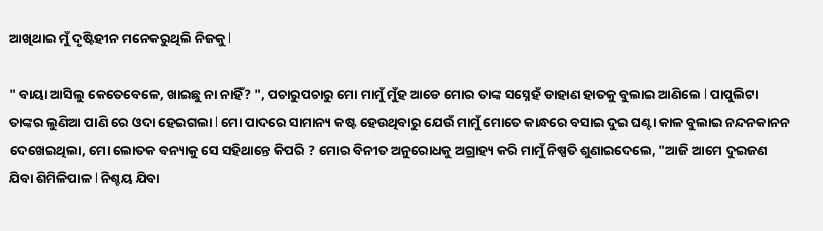ଆଖିଥାଇ ମୁଁ ଦୃଷ୍ଟିହୀନ ମନେକରୁଥିଲି ନିଜକୁ l

" ବାୟା ଆସିଲୁ କେତେବେଳେ, ଖାଇଛୁ ନା ନାହିଁ? ", ପଚାରୁପଚାରୁ ମୋ ମାମୁଁ ମୁଁହ ଆଡେ ମୋର ତାଙ୍କ ସସ୍ନେହଁ ଡାହାଣ ହାତକୁ ବୁଲାଇ ଆଣିଲେ l ପାପୁଲିଟା ତାଙ୍କର ଲୁଣିଆ ପାଣି ରେ ଓଦା ହେଇଗଲା l ମୋ ପାଦରେ ସାମାନ୍ୟ କଷ୍ଟ ହେଉଥିବାରୁ ଯେଉଁ ମାମୁଁ ମୋତେ କାନ୍ଧରେ ବସାଇ ଦୁଇ ଘଣ୍ଟା କାଳ ବୁଲାଇ ନନ୍ଦନକାନନ ଦେଖେଇଥିଲା, ମୋ ଲୋତକ ବନ୍ୟାକୁ ସେ ସହିଥାନ୍ତେ କିପରି ? ମୋର ବିନୀତ ଅନୁରୋଧକୁ ଅଗ୍ରାହ୍ୟ କରି ମାମୁଁ ନିଷ୍ପତି ଶୁଣାଇଦେଲେ, "ଆଜି ଆମେ ଦୁଇଜଣ ଯିବା ଶିମିଳିପାଳ l ନିଶ୍ଚୟ ଯିବା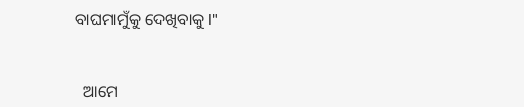ବାଘମାମୁଁକୁ ଦେଖିବାକୁ l"


  ଆମେ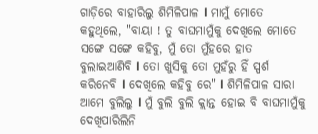ଗାଡ଼ିରେ ବାହାରିଲୁ ଶିମିଳିପାଳ l ମାମୁଁ ମୋତେ କହୁଥିଲେ, "ବାୟା ! ତୁ ବାଘମାମୁଁକୁ ଦେଖିଲେ ମୋତେ ସଙ୍ଗେ ସଙ୍ଗେ କହିବୁ, ମୁଁ ତୋ ମୁଁହରେ ହାତ ବୁଲାଇଆଣିବି l ତୋ ଖୁସିକୁ ତୋ ମୁହଁରୁ ହିଁ ସ୍ପର୍ଶ କରିନେବି l ଦେଖିଲେ କହିବୁ ରେ" l ଶିମିଳିପାଳ ସାରା ଆମେ ବୁଲିଲୁ l ମୁଁ ବୁଲି ବୁଲି କ୍ଲାନ୍ତ ହୋଇ ବି ବାଘମାମୁଁକୁ ଦେଖିପାରିଲିନି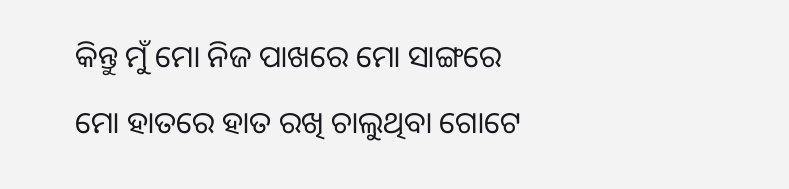କିନ୍ତୁ ମୁଁ ମୋ ନିଜ ପାଖରେ ମୋ ସାଙ୍ଗରେ ମୋ ହାତରେ ହାତ ରଖି ଚାଲୁଥିବା ଗୋଟେ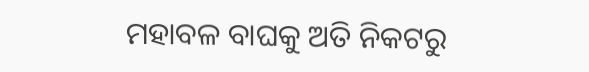ମହାବଳ ବାଘକୁ ଅତି ନିକଟରୁ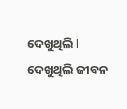ଦେଖୁଥିଲି l ଦେଖୁଥିଲି ଜୀବନ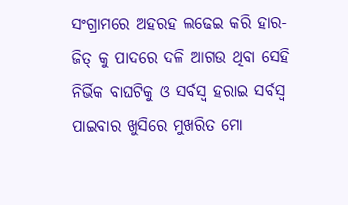ସଂଗ୍ରାମରେ ଅହରହ ଲଢେଇ କରି ହାର-ଜିତ୍ କୁ ପାଦରେ ଦଳି ଆଗଉ ଥିବା ସେହି ନିର୍ଭିକ ବାଘଟିକୁ ଓ ସର୍ବସ୍ୱ ହରାଇ ସର୍ବସ୍ୱ ପାଇବାର ଖୁସିରେ ମୁଖରିତ ମୋ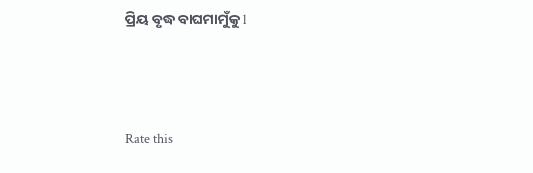ପ୍ରିୟ ବୃଦ୍ଧ ବାଘମାମୁଁକୁ l



Rate this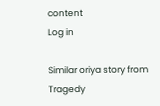content
Log in

Similar oriya story from Tragedy